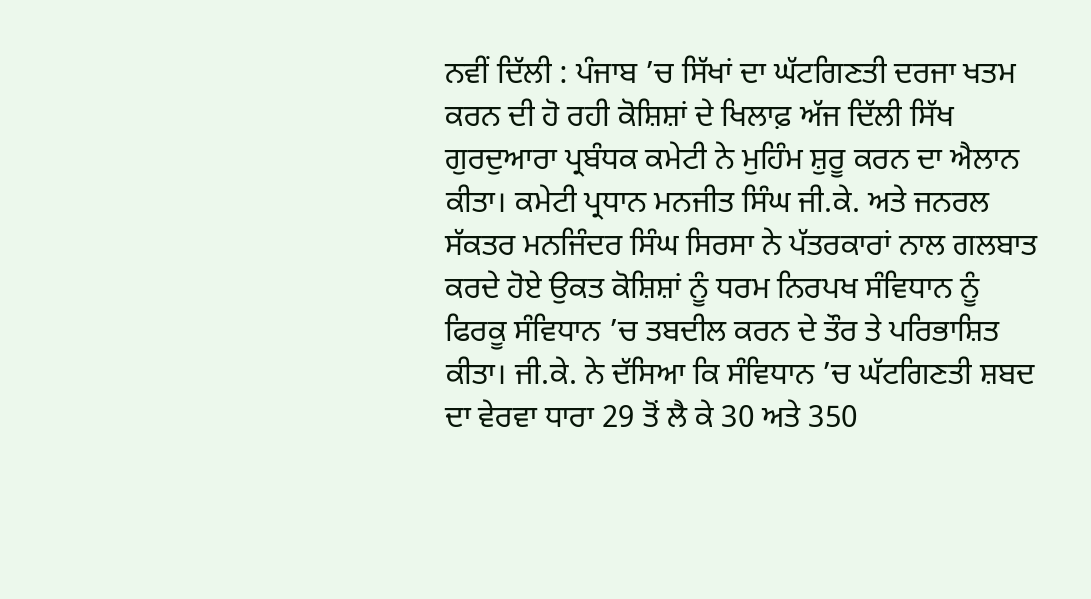ਨਵੀਂ ਦਿੱਲੀ : ਪੰਜਾਬ ’ਚ ਸਿੱਖਾਂ ਦਾ ਘੱਟਗਿਣਤੀ ਦਰਜਾ ਖਤਮ ਕਰਨ ਦੀ ਹੋ ਰਹੀ ਕੋਸ਼ਿਸ਼ਾਂ ਦੇ ਖਿਲਾਫ਼ ਅੱਜ ਦਿੱਲੀ ਸਿੱਖ ਗੁਰਦੁਆਰਾ ਪ੍ਰਬੰਧਕ ਕਮੇਟੀ ਨੇ ਮੁਹਿੰਮ ਸ਼ੁਰੂ ਕਰਨ ਦਾ ਐਲਾਨ ਕੀਤਾ। ਕਮੇਟੀ ਪ੍ਰਧਾਨ ਮਨਜੀਤ ਸਿੰਘ ਜੀ.ਕੇ. ਅਤੇ ਜਨਰਲ ਸੱਕਤਰ ਮਨਜਿੰਦਰ ਸਿੰਘ ਸਿਰਸਾ ਨੇ ਪੱਤਰਕਾਰਾਂ ਨਾਲ ਗਲਬਾਤ ਕਰਦੇ ਹੋਏ ਉਕਤ ਕੋਸ਼ਿਸ਼ਾਂ ਨੂੰ ਧਰਮ ਨਿਰਪਖ ਸੰਵਿਧਾਨ ਨੂੰ ਫਿਰਕੂ ਸੰਵਿਧਾਨ ’ਚ ਤਬਦੀਲ ਕਰਨ ਦੇ ਤੌਰ ਤੇ ਪਰਿਭਾਸ਼ਿਤ ਕੀਤਾ। ਜੀ.ਕੇ. ਨੇ ਦੱਸਿਆ ਕਿ ਸੰਵਿਧਾਨ ’ਚ ਘੱਟਗਿਣਤੀ ਸ਼ਬਦ ਦਾ ਵੇਰਵਾ ਧਾਰਾ 29 ਤੋਂ ਲੈ ਕੇ 30 ਅਤੇ 350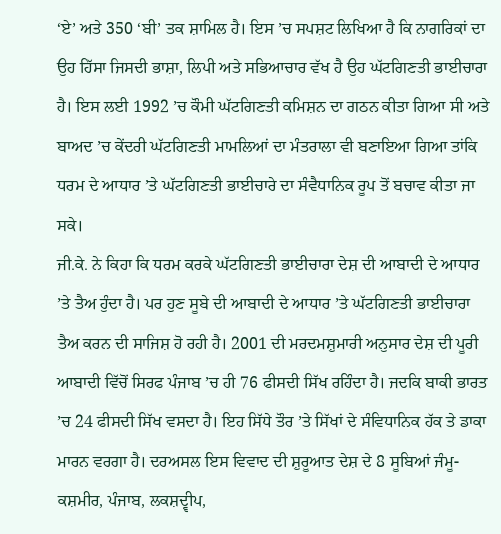‘ਏ’ ਅਤੇ 350 ‘ਬੀ’ ਤਕ ਸ਼ਾਮਿਲ ਹੈ। ਇਸ ’ਚ ਸਪਸ਼ਟ ਲਿਖਿਆ ਹੈ ਕਿ ਨਾਗਰਿਕਾਂ ਦਾ ਉਹ ਹਿੱਸਾ ਜਿਸਦੀ ਭਾਸ਼ਾ, ਲਿਪੀ ਅਤੇ ਸਭਿਆਚਾਰ ਵੱਖ ਹੈ ਉਹ ਘੱਟਗਿਣਤੀ ਭਾਈਚਾਰਾ ਹੈ। ਇਸ ਲਈ 1992 ’ਚ ਕੌਮੀ ਘੱਟਗਿਣਤੀ ਕਮਿਸ਼ਨ ਦਾ ਗਠਨ ਕੀਤਾ ਗਿਆ ਸੀ ਅਤੇ ਬਾਅਦ ’ਚ ਕੇਂਦਰੀ ਘੱਟਗਿਣਤੀ ਮਾਮਲਿਆਂ ਦਾ ਮੰਤਰਾਲਾ ਵੀ ਬਣਾਇਆ ਗਿਆ ਤਾਂਕਿ ਧਰਮ ਦੇ ਆਧਾਰ ’ਤੇ ਘੱਟਗਿਣਤੀ ਭਾਈਚਾਰੇ ਦਾ ਸੰਵੈਧਾਨਿਕ ਰੂਪ ਤੋਂ ਬਚਾਵ ਕੀਤਾ ਜਾ ਸਕੇ।
ਜੀ.ਕੇ. ਨੇ ਕਿਹਾ ਕਿ ਧਰਮ ਕਰਕੇ ਘੱਟਗਿਣਤੀ ਭਾਈਚਾਰਾ ਦੇਸ਼ ਦੀ ਆਬਾਦੀ ਦੇ ਆਧਾਰ ’ਤੇ ਤੈਅ ਹੁੰਦਾ ਹੈ। ਪਰ ਹੁਣ ਸੂਬੇ ਦੀ ਆਬਾਦੀ ਦੇ ਆਧਾਰ ’ਤੇ ਘੱਟਗਿਣਤੀ ਭਾਈਚਾਰਾ ਤੈਅ ਕਰਨ ਦੀ ਸਾਜਿਸ਼ ਹੋ ਰਹੀ ਹੈ। 2001 ਦੀ ਮਰਦਮਸ਼ੁਮਾਰੀ ਅਨੁਸਾਰ ਦੇਸ਼ ਦੀ ਪੂਰੀ ਆਬਾਦੀ ਵਿੱਚੋਂ ਸਿਰਫ ਪੰਜਾਬ ’ਚ ਹੀ 76 ਫੀਸਦੀ ਸਿੱਖ ਰਹਿੰਦਾ ਹੈ। ਜਦਕਿ ਬਾਕੀ ਭਾਰਤ ’ਚ 24 ਫੀਸਦੀ ਸਿੱਖ ਵਸਦਾ ਹੈ। ਇਹ ਸਿੱਧੇ ਤੌਰ ’ਤੇ ਸਿੱਖਾਂ ਦੇ ਸੰਵਿਧਾਨਿਕ ਹੱਕ ਤੇ ਡਾਕਾ ਮਾਰਨ ਵਰਗਾ ਹੈ। ਦਰਅਸਲ ਇਸ ਵਿਵਾਦ ਦੀ ਸ਼ੁਰੂਆਤ ਦੇਸ਼ ਦੇ 8 ਸੂਬਿਆਂ ਜੰਮੂ-ਕਸ਼ਮੀਰ, ਪੰਜਾਬ, ਲਕਸ਼ਦ੍ਵੀਪ,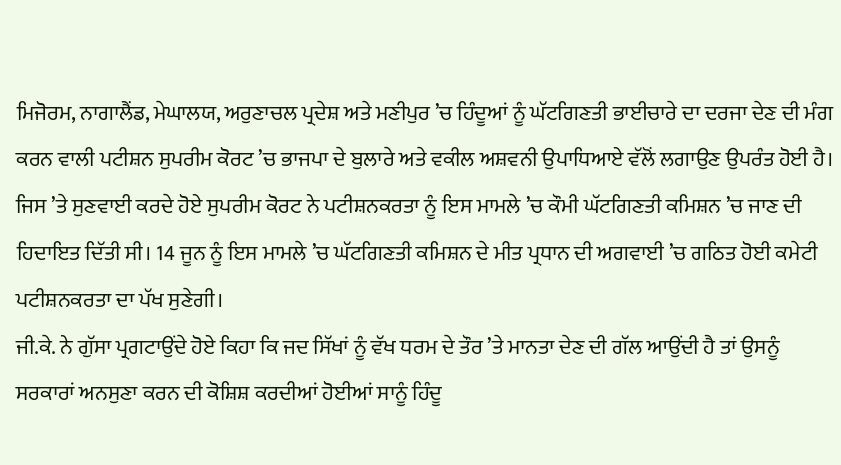ਮਿਜੋਰਮ, ਨਾਗਾਲੈਂਡ, ਮੇਘਾਲਯ, ਅਰੁਣਾਚਲ ਪ੍ਰਦੇਸ਼ ਅਤੇ ਮਣੀਪੁਰ ’ਚ ਹਿੰਦੂਆਂ ਨੂੰ ਘੱਟਗਿਣਤੀ ਭਾਈਚਾਰੇ ਦਾ ਦਰਜਾ ਦੇਣ ਦੀ ਮੰਗ ਕਰਨ ਵਾਲੀ ਪਟੀਸ਼ਨ ਸੁਪਰੀਮ ਕੋਰਟ ’ਚ ਭਾਜਪਾ ਦੇ ਬੁਲਾਰੇ ਅਤੇ ਵਕੀਲ ਅਸ਼ਵਨੀ ਉਪਾਧਿਆਏ ਵੱਲੋਂ ਲਗਾਉਣ ਉਪਰੰਤ ਹੋਈ ਹੈ। ਜਿਸ ’ਤੇ ਸੁਣਵਾਈ ਕਰਦੇ ਹੋਏ ਸੁਪਰੀਮ ਕੋਰਟ ਨੇ ਪਟੀਸ਼ਨਕਰਤਾ ਨੂੰ ਇਸ ਮਾਮਲੇ ’ਚ ਕੌਮੀ ਘੱਟਗਿਣਤੀ ਕਮਿਸ਼ਨ ’ਚ ਜਾਣ ਦੀ ਹਿਦਾਇਤ ਦਿੱਤੀ ਸੀ। 14 ਜੂਨ ਨੂੰ ਇਸ ਮਾਮਲੇ ’ਚ ਘੱਟਗਿਣਤੀ ਕਮਿਸ਼ਨ ਦੇ ਮੀਤ ਪ੍ਰਧਾਨ ਦੀ ਅਗਵਾਈ ’ਚ ਗਠਿਤ ਹੋਈ ਕਮੇਟੀ ਪਟੀਸ਼ਨਕਰਤਾ ਦਾ ਪੱਖ ਸੁਣੇਗੀ।
ਜੀ.ਕੇ. ਨੇ ਗੁੱਸਾ ਪ੍ਰਗਟਾਉਂਦੇ ਹੋਏ ਕਿਹਾ ਕਿ ਜਦ ਸਿੱਖਾਂ ਨੂੰ ਵੱਖ ਧਰਮ ਦੇ ਤੌਰ ’ਤੇ ਮਾਨਤਾ ਦੇਣ ਦੀ ਗੱਲ ਆਉਂਦੀ ਹੈ ਤਾਂ ਉਸਨੂੰ ਸਰਕਾਰਾਂ ਅਨਸੁਣਾ ਕਰਨ ਦੀ ਕੋਸ਼ਿਸ਼ ਕਰਦੀਆਂ ਹੋਈਆਂ ਸਾਨੂੰ ਹਿੰਦੂ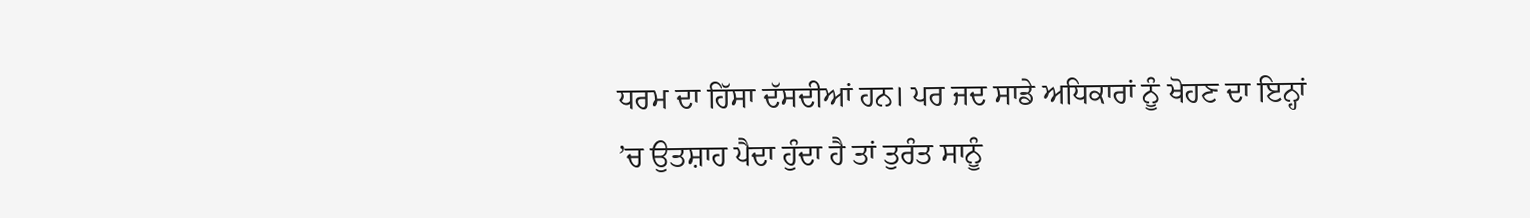ਧਰਮ ਦਾ ਹਿੱਸਾ ਦੱਸਦੀਆਂ ਹਨ। ਪਰ ਜਦ ਸਾਡੇ ਅਧਿਕਾਰਾਂ ਨੂੰ ਖੋਹਣ ਦਾ ਇਨ੍ਹਾਂ ’ਚ ਉਤਸ਼ਾਹ ਪੈਦਾ ਹੁੰਦਾ ਹੈ ਤਾਂ ਤੁਰੰਤ ਸਾਨੂੰ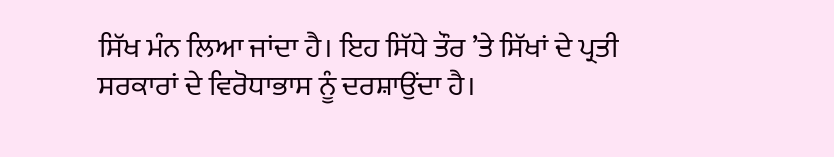ਸਿੱਖ ਮੰਨ ਲਿਆ ਜਾਂਦਾ ਹੈ। ਇਹ ਸਿੱਧੇ ਤੌਰ ’ਤੇ ਸਿੱਖਾਂ ਦੇ ਪ੍ਰਤੀ ਸਰਕਾਰਾਂ ਦੇ ਵਿਰੋਧਾਭਾਸ ਨੂੰ ਦਰਸ਼ਾਉਂਦਾ ਹੈ।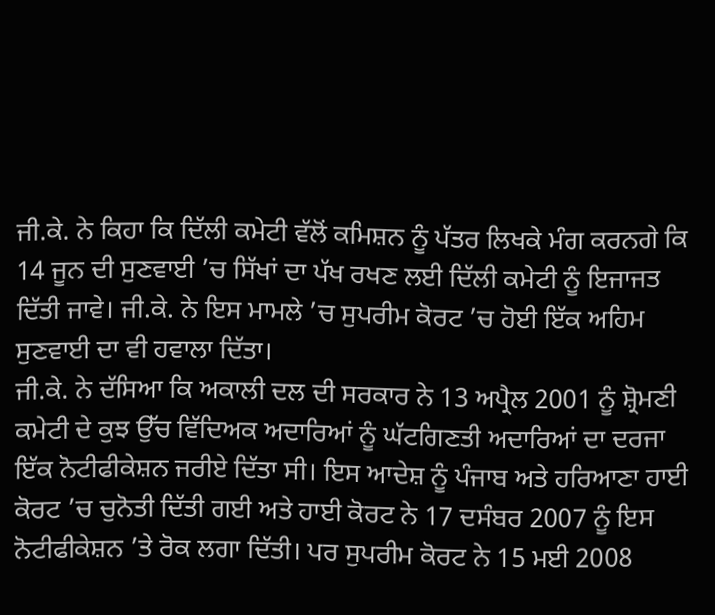ਜੀ.ਕੇ. ਨੇ ਕਿਹਾ ਕਿ ਦਿੱਲੀ ਕਮੇਟੀ ਵੱਲੋਂ ਕਮਿਸ਼ਨ ਨੂੰ ਪੱਤਰ ਲਿਖਕੇ ਮੰਗ ਕਰਨਗੇ ਕਿ 14 ਜੂਨ ਦੀ ਸੁਣਵਾਈ ’ਚ ਸਿੱਖਾਂ ਦਾ ਪੱਖ ਰਖਣ ਲਈ ਦਿੱਲੀ ਕਮੇਟੀ ਨੂੰ ਇਜਾਜਤ ਦਿੱਤੀ ਜਾਵੇ। ਜੀ.ਕੇ. ਨੇ ਇਸ ਮਾਮਲੇ ’ਚ ਸੁਪਰੀਮ ਕੋਰਟ ’ਚ ਹੋਈ ਇੱਕ ਅਹਿਮ ਸੁਣਵਾਈ ਦਾ ਵੀ ਹਵਾਲਾ ਦਿੱਤਾ।
ਜੀ.ਕੇ. ਨੇ ਦੱਸਿਆ ਕਿ ਅਕਾਲੀ ਦਲ ਦੀ ਸਰਕਾਰ ਨੇ 13 ਅਪ੍ਰੈਲ 2001 ਨੂੰ ਸ਼੍ਰੋਮਣੀ ਕਮੇਟੀ ਦੇ ਕੁਝ ਉੱਚ ਵਿੱਦਿਅਕ ਅਦਾਰਿਆਂ ਨੂੰ ਘੱਟਗਿਣਤੀ ਅਦਾਰਿਆਂ ਦਾ ਦਰਜਾ ਇੱਕ ਨੋਟੀਫੀਕੇਸ਼ਨ ਜਰੀਏ ਦਿੱਤਾ ਸੀ। ਇਸ ਆਦੇਸ਼ ਨੂੰ ਪੰਜਾਬ ਅਤੇ ਹਰਿਆਣਾ ਹਾਈ ਕੋਰਟ ’ਚ ਚੁਨੋਤੀ ਦਿੱਤੀ ਗਈ ਅਤੇ ਹਾਈ ਕੋਰਟ ਨੇ 17 ਦਸੰਬਰ 2007 ਨੂੰ ਇਸ ਨੋਟੀਫੀਕੇਸ਼ਨ ’ਤੇ ਰੋਕ ਲਗਾ ਦਿੱਤੀ। ਪਰ ਸੁਪਰੀਮ ਕੋਰਟ ਨੇ 15 ਮਈ 2008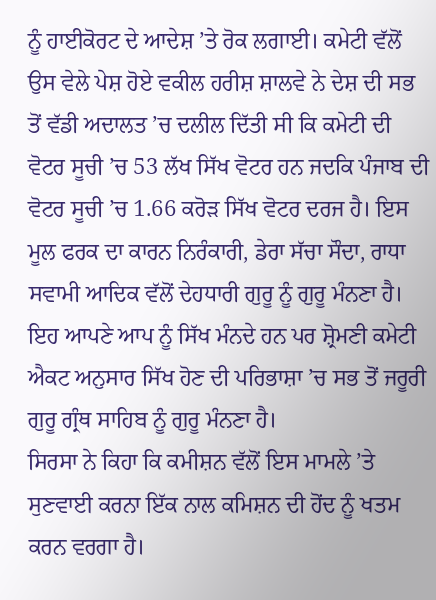ਨੂੰ ਹਾਈਕੋਰਟ ਦੇ ਆਦੇਸ਼ ’ਤੇ ਰੋਕ ਲਗਾਈ। ਕਮੇਟੀ ਵੱਲੋਂ ਉਸ ਵੇਲੇ ਪੇਸ਼ ਹੋਏ ਵਕੀਲ ਹਰੀਸ਼ ਸ਼ਾਲਵੇ ਨੇ ਦੇਸ਼ ਦੀ ਸਭ ਤੋਂ ਵੱਡੀ ਅਦਾਲਤ ’ਚ ਦਲੀਲ ਦਿੱਤੀ ਸੀ ਕਿ ਕਮੇਟੀ ਦੀ ਵੋਟਰ ਸੂਚੀ ’ਚ 53 ਲੱਖ ਸਿੱਖ ਵੋਟਰ ਹਨ ਜਦਕਿ ਪੰਜਾਬ ਦੀ ਵੋਟਰ ਸੂਚੀ ’ਚ 1.66 ਕਰੋੜ ਸਿੱਖ ਵੋਟਰ ਦਰਜ ਹੈ। ਇਸ ਮੂਲ ਫਰਕ ਦਾ ਕਾਰਨ ਨਿਰੰਕਾਰੀ, ਡੇਰਾ ਸੱਚਾ ਸੌਦਾ, ਰਾਧਾ ਸਵਾਮੀ ਆਦਿਕ ਵੱਲੋਂ ਦੇਹਧਾਰੀ ਗੁਰੂ ਨੂੰ ਗੁਰੂ ਮੰਨਣਾ ਹੈ। ਇਹ ਆਪਣੇ ਆਪ ਨੂੰ ਸਿੱਖ ਮੰਨਦੇ ਹਨ ਪਰ ਸ਼੍ਰੋਮਣੀ ਕਮੇਟੀ ਐਕਟ ਅਨੁਸਾਰ ਸਿੱਖ ਹੋਣ ਦੀ ਪਰਿਭਾਸ਼ਾ ’ਚ ਸਭ ਤੋਂ ਜਰੂਰੀ ਗੁਰੂ ਗ੍ਰੰਥ ਸਾਹਿਬ ਨੂੰ ਗੁਰੂ ਮੰਨਣਾ ਹੈ।
ਸਿਰਸਾ ਨੇ ਕਿਹਾ ਕਿ ਕਮੀਸ਼ਨ ਵੱਲੋਂ ਇਸ ਮਾਮਲੇ ’ਤੇ ਸੁਣਵਾਈ ਕਰਨਾ ਇੱਕ ਨਾਲ ਕਮਿਸ਼ਨ ਦੀ ਹੋਂਦ ਨੂੰ ਖਤਮ ਕਰਨ ਵਰਗਾ ਹੈ।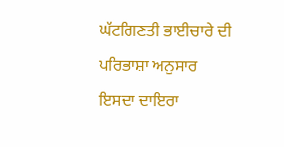ਘੱਟਗਿਣਤੀ ਭਾਈਚਾਰੇ ਦੀ ਪਰਿਭਾਸ਼ਾ ਅਨੁਸਾਰ ਇਸਦਾ ਦਾਇਰਾ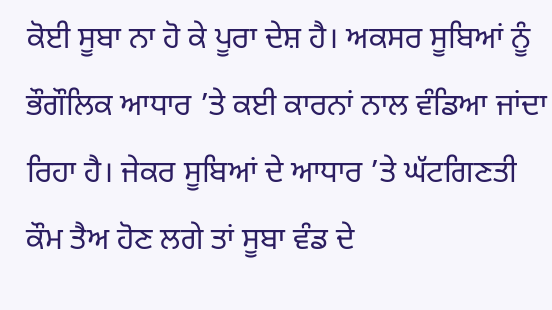ਕੋਈ ਸੂਬਾ ਨਾ ਹੋ ਕੇ ਪੂਰਾ ਦੇਸ਼ ਹੈ। ਅਕਸਰ ਸੂਬਿਆਂ ਨੂੰ ਭੌਗੌਲਿਕ ਆਧਾਰ ’ਤੇ ਕਈ ਕਾਰਨਾਂ ਨਾਲ ਵੰਡਿਆ ਜਾਂਦਾ ਰਿਹਾ ਹੈ। ਜੇਕਰ ਸੂਬਿਆਂ ਦੇ ਆਧਾਰ ’ਤੇ ਘੱਟਗਿਣਤੀ ਕੌਮ ਤੈਅ ਹੋਣ ਲਗੇ ਤਾਂ ਸੂਬਾ ਵੰਡ ਦੇ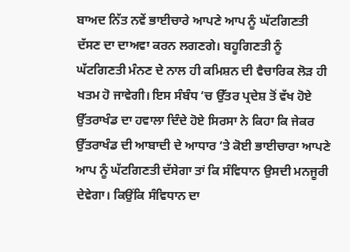ਬਾਅਦ ਨਿੱਤ ਨਵੇਂ ਭਾਈਚਾਰੇ ਆਪਣੇ ਆਪ ਨੂੰ ਘੱਟਗਿਣਤੀ ਦੱਸਣ ਦਾ ਦਾਅਵਾ ਕਰਨ ਲਗਣਗੇ। ਬਹੂਗਿਣਤੀ ਨੂੰ ਘੱਟਗਿਣਤੀ ਮੰਨਣ ਦੇ ਨਾਲ ਹੀ ਕਮਿਸ਼ਨ ਦੀ ਵੈਚਾਰਿਕ ਲੋੜ ਹੀ ਖਤਮ ਹੋ ਜਾਵੇਗੀ। ਇਸ ਸੰਬੰਧ ’ਚ ਉੱਤਰ ਪ੍ਰਦੇਸ਼ ਤੋਂ ਵੱਖ ਹੋਏ ਉੱਤਰਾਖੰਡ ਦਾ ਹਵਾਲਾ ਦਿੰਦੇ ਹੋਏ ਸਿਰਸਾ ਨੇ ਕਿਹਾ ਕਿ ਜੇਕਰ ਉੱਤਰਾਖੰਡ ਦੀ ਆਬਾਦੀ ਦੇ ਆਧਾਰ ’ਤੇ ਕੋਈ ਭਾਈਚਾਰਾ ਆਪਣੇ ਆਪ ਨੂੰ ਘੱਟਗਿਣਤੀ ਦੱਸੇਗਾ ਤਾਂ ਕਿ ਸੰਵਿਧਾਨ ਉਸਦੀ ਮਨਜੂਰੀ ਦੇਵੇਗਾ। ਕਿਉਂਕਿ ਸੰਵਿਧਾਨ ਦਾ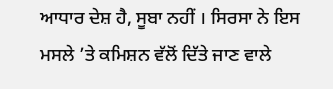ਆਧਾਰ ਦੇਸ਼ ਹੈ, ਸੂਬਾ ਨਹੀਂ । ਸਿਰਸਾ ਨੇ ਇਸ ਮਸਲੇ ’ਤੇ ਕਮਿਸ਼ਨ ਵੱਲੋਂ ਦਿੱਤੇ ਜਾਣ ਵਾਲੇ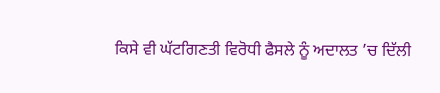ਕਿਸੇ ਵੀ ਘੱਟਗਿਣਤੀ ਵਿਰੋਧੀ ਫੈਸਲੇ ਨੂੰ ਅਦਾਲਤ ’ਚ ਦਿੱਲੀ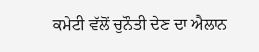ਕਮੇਟੀ ਵੱਲੋਂ ਚੁਨੌਤੀ ਦੇਣ ਦਾ ਐਲਾਨ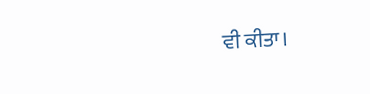ਵੀ ਕੀਤਾ।